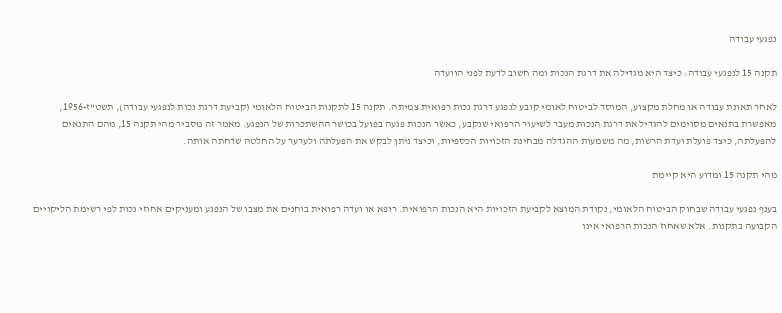נפגעי עבודה

תקנה 15 לנפגעי עבודה: כיצד היא מגדילה את דרגת הנכות ומה חשוב לדעת לפני הוועדה

לאחר תאונת עבודה או מחלת מקצוע, המוסד לביטוח לאומי קובע לנפגע דרגת נכות רפואית צמיתה. תקנה 15 לתקנות הביטוח הלאומי (קביעת דרגת נכות לנפגעי עבודה), תשט"ז-1956, מאפשרת בתנאים מסוימים להגדיל את דרגת הנכות מעבר לשיעור הרפואי שנקבע, כאשר הנכות פגעה בפועל בכושר ההשתכרות של הנפגע. מאמר זה מסביר מהי תקנה 15, מהם התנאים להפעלתה, כיצד פועלת ועדת הרשות, מה משמעות ההגדלה מבחינת הזכויות הכספיות, וכיצד ניתן לבקש את הפעלתה ולערער על החלטה שדחתה אותה.

מהי תקנה 15 ומדוע היא קיימת

בענף נפגעי עבודה שבחוק הביטוח הלאומי, נקודת המוצא לקביעת הזכויות היא הנכות הרפואית. רופא או ועדה רפואית בוחנים את מצבו של הנפגע ומעניקים אחוזי נכות לפי רשימת הליקויים הקבועה בתקנות. אלא שאחוז הנכות הרפואי אינו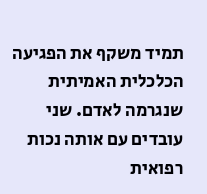תמיד משקף את הפגיעה הכלכלית האמיתית שנגרמה לאדם. שני עובדים עם אותה נכות רפואית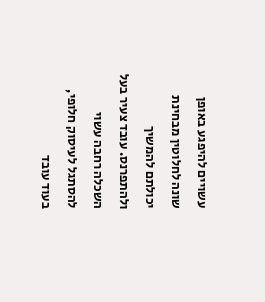עשויים להיפגע באופן שונה לחלוטין מבחינת יכולתם להמשיך ולהתפרנס. עובד צעיר בעל השכלה רחבה עשוי להסתגל לעיסוק חלופי, בעוד עובד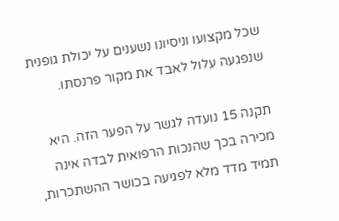שכל מקצועו וניסיונו נשענים על יכולת גופנית שנפגעה עלול לאבד את מקור פרנסתו.

תקנה 15 נועדה לגשר על הפער הזה. היא מכירה בכך שהנכות הרפואית לבדה אינה תמיד מדד מלא לפגיעה בכושר ההשתכרות,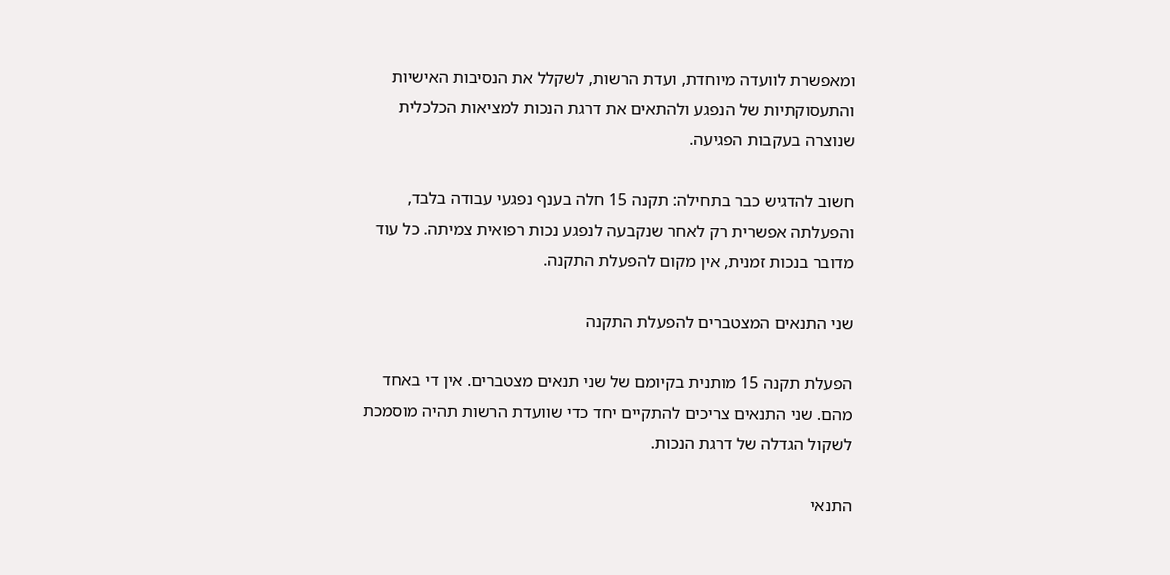ומאפשרת לוועדה מיוחדת, ועדת הרשות, לשקלל את הנסיבות האישיות והתעסוקתיות של הנפגע ולהתאים את דרגת הנכות למציאות הכלכלית שנוצרה בעקבות הפגיעה.

חשוב להדגיש כבר בתחילה: תקנה 15 חלה בענף נפגעי עבודה בלבד, והפעלתה אפשרית רק לאחר שנקבעה לנפגע נכות רפואית צמיתה. כל עוד מדובר בנכות זמנית, אין מקום להפעלת התקנה.

שני התנאים המצטברים להפעלת התקנה

הפעלת תקנה 15 מותנית בקיומם של שני תנאים מצטברים. אין די באחד מהם. שני התנאים צריכים להתקיים יחד כדי שוועדת הרשות תהיה מוסמכת לשקול הגדלה של דרגת הנכות.

התנאי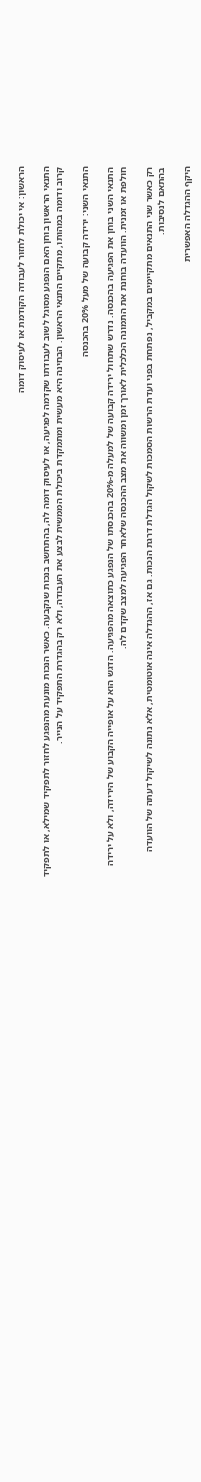הראשון: אי יכולת לחזור לעבודה הקודמת או לעיסוק דומה

התנאי הראשון בוחן האם הנפגע מסוגל לשוב לעבודתו שקדמה לפגיעה, או לעיסוק דומה לה, בהתחשב בנכות שנקבעה. כאשר הנכות מונעת מהנפגע לחזור לתפקיד שמילא, או לתפקיד קרוב ודומה במהותו, מתקיים התנאי הראשון. הבחינה היא מעשית ומתמקדת ביכולת הממשית לבצע את העבודה, ולא רק בהגדרת התפקיד על הנייר.

התנאי השני: ירידה קבועה של מעל 20% בהכנסה

התנאי השני בוחן את הפגיעה בהכנסה. נדרש שתחול ירידה קבועה של למעלה מ-20% בהכנסתו של הנפגע כתוצאה מהפגיעה. הדגש הוא על אופייה הקבוע של הירידה, ולא על ירידה חולפת או זמנית. הוועדה בוחנת את התמונה הכלכלית לאורך זמן ומשווה את מצב ההכנסה שלאחר הפגיעה למצב שקדם לה.

רק כאשר שני התנאים מתקיימים במקביל, נפתחת בפני ועדת הרשות הסמכות לשקול הגדלת דרגת הנכות. גם אז, ההגדלה אינה אוטומטית, אלא נתונה לשיקול דעתה של הוועדה בהתאם לנסיבות.

היקף ההגדלה האפשרית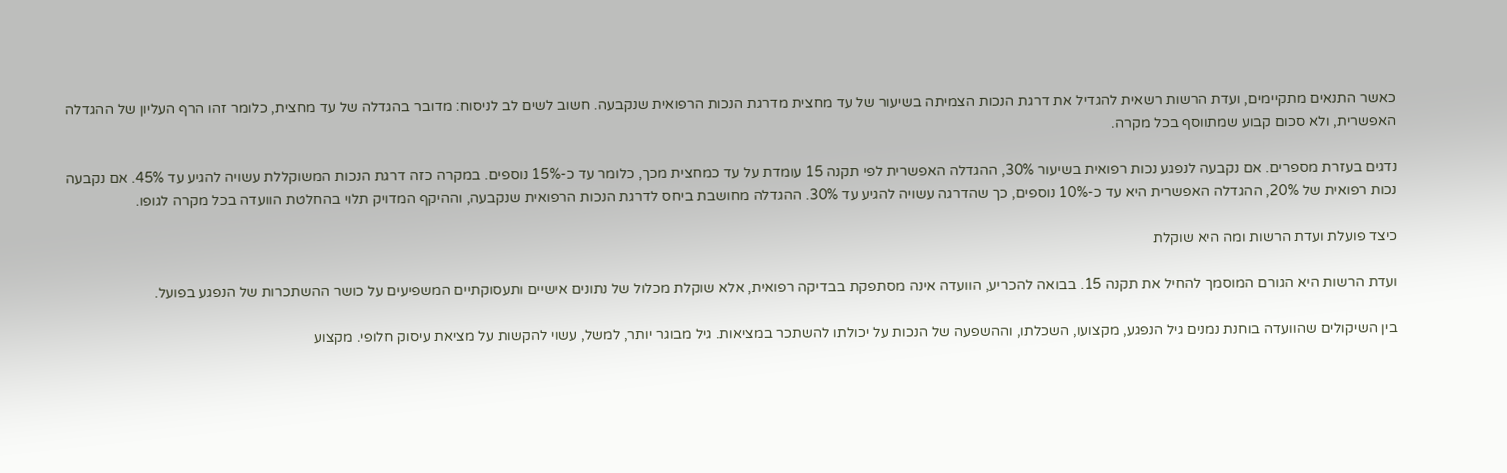כאשר התנאים מתקיימים, ועדת הרשות רשאית להגדיל את דרגת הנכות הצמיתה בשיעור של עד מחצית מדרגת הנכות הרפואית שנקבעה. חשוב לשים לב לניסוח: מדובר בהגדלה של עד מחצית, כלומר זהו הרף העליון של ההגדלה האפשרית, ולא סכום קבוע שמתווסף בכל מקרה.

נדגים בעזרת מספרים. אם נקבעה לנפגע נכות רפואית בשיעור 30%, ההגדלה האפשרית לפי תקנה 15 עומדת על עד כמחצית מכך, כלומר עד כ-15% נוספים. במקרה כזה דרגת הנכות המשוקללת עשויה להגיע עד 45%. אם נקבעה נכות רפואית של 20%, ההגדלה האפשרית היא עד כ-10% נוספים, כך שהדרגה עשויה להגיע עד 30%. ההגדלה מחושבת ביחס לדרגת הנכות הרפואית שנקבעה, וההיקף המדויק תלוי בהחלטת הוועדה בכל מקרה לגופו.

כיצד פועלת ועדת הרשות ומה היא שוקלת

ועדת הרשות היא הגורם המוסמך להחיל את תקנה 15. בבואה להכריע, הוועדה אינה מסתפקת בבדיקה רפואית, אלא שוקלת מכלול של נתונים אישיים ותעסוקתיים המשפיעים על כושר ההשתכרות של הנפגע בפועל.

בין השיקולים שהוועדה בוחנת נמנים גיל הנפגע, מקצועו, השכלתו, וההשפעה של הנכות על יכולתו להשתכר במציאות. גיל מבוגר יותר, למשל, עשוי להקשות על מציאת עיסוק חלופי. מקצוע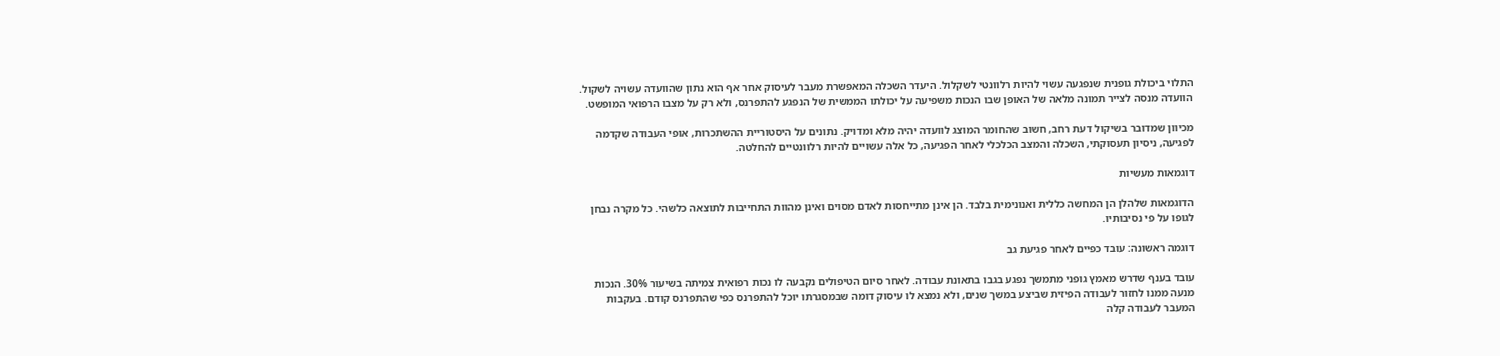התלוי ביכולת גופנית שנפגעה עשוי להיות רלוונטי לשקלול. היעדר השכלה המאפשרת מעבר לעיסוק אחר אף הוא נתון שהוועדה עשויה לשקול. הוועדה מנסה לצייר תמונה מלאה של האופן שבו הנכות משפיעה על יכולתו הממשית של הנפגע להתפרנס, ולא רק על מצבו הרפואי המופשט.

מכיוון שמדובר בשיקול דעת רחב, חשוב שהחומר המוצג לוועדה יהיה מלא ומדויק. נתונים על היסטוריית ההשתכרות, אופי העבודה שקדמה לפגיעה, ניסיון תעסוקתי, השכלה והמצב הכלכלי לאחר הפגיעה, כל אלה עשויים להיות רלוונטיים להחלטה.

דוגמאות מעשיות

הדוגמאות שלהלן הן המחשה כללית ואנונימית בלבד. הן אינן מתייחסות לאדם מסוים ואינן מהוות התחייבות לתוצאה כלשהי. כל מקרה נבחן לגופו על פי נסיבותיו.

דוגמה ראשונה: עובד כפיים לאחר פגיעת גב

עובד בענף שדרש מאמץ גופני מתמשך נפגע בגבו בתאונת עבודה. לאחר סיום הטיפולים נקבעה לו נכות רפואית צמיתה בשיעור 30%. הנכות מנעה ממנו לחזור לעבודה הפיזית שביצע במשך שנים, ולא נמצא לו עיסוק דומה שבמסגרתו יוכל להתפרנס כפי שהתפרנס קודם. בעקבות המעבר לעבודה קלה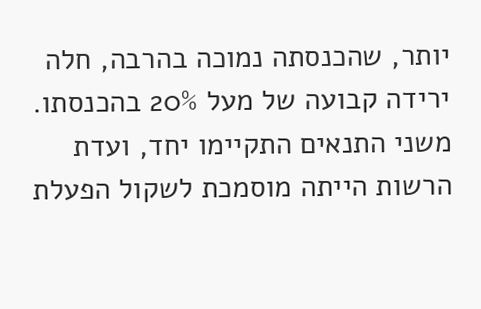יותר, שהכנסתה נמוכה בהרבה, חלה ירידה קבועה של מעל 20% בהכנסתו. משני התנאים התקיימו יחד, ועדת הרשות הייתה מוסמכת לשקול הפעלת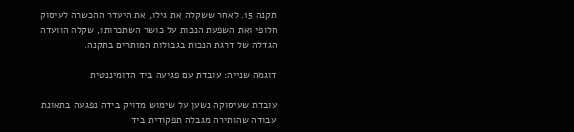תקנה 15. לאחר ששקלה את גילו, את היעדר ההכשרה לעיסוק חלופי ואת השפעת הנכות על כושר השתכרותו, שקלה הוועדה הגדלה של דרגת הנכות בגבולות המותרים בתקנה.

דוגמה שנייה: עובדת עם פגיעה ביד הדומיננטית

עובדת שעיסוקה נשען על שימוש מדויק בידה נפגעה בתאונת עבודה שהותירה מגבלה תפקודית ביד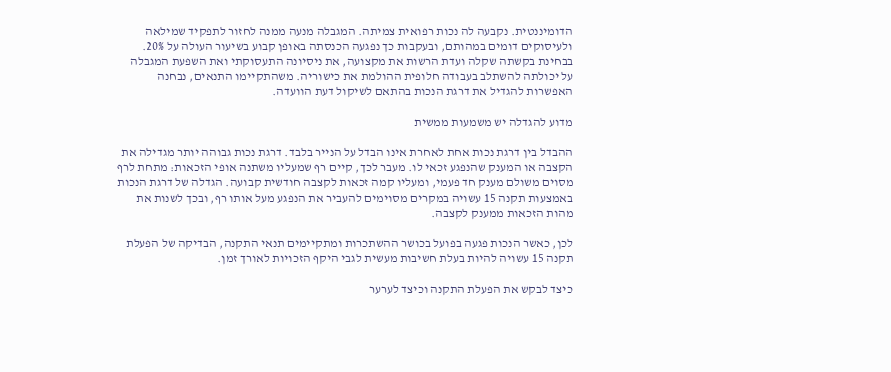הדומיננטית. נקבעה לה נכות רפואית צמיתה. המגבלה מנעה ממנה לחזור לתפקיד שמילאה ולעיסוקים דומים במהותם, ובעקבות כך נפגעה הכנסתה באופן קבוע בשיעור העולה על 20%. בבחינת בקשתה שקלה ועדת הרשות את מקצועה, את ניסיונה התעסוקתי ואת השפעת המגבלה על יכולתה להשתלב בעבודה חלופית ההולמת את כישוריה. משהתקיימו התנאים, נבחנה האפשרות להגדיל את דרגת הנכות בהתאם לשיקול דעת הוועדה.

מדוע להגדלה יש משמעות ממשית

ההבדל בין דרגת נכות אחת לאחרת אינו הבדל על הנייר בלבד. דרגת נכות גבוהה יותר מגדילה את הקצבה או המענק שהנפגע זכאי לו. מעבר לכך, קיים רף שמעליו משתנה אופי הזכאות: מתחת לרף מסוים משולם מענק חד פעמי, ומעליו קמה זכאות לקצבה חודשית קבועה. הגדלה של דרגת הנכות באמצעות תקנה 15 עשויה במקרים מסוימים להעביר את הנפגע מעל אותו רף, ובכך לשנות את מהות הזכאות ממענק לקצבה.

לכן, כאשר הנכות פגעה בפועל בכושר ההשתכרות ומתקיימים תנאי התקנה, הבדיקה של הפעלת תקנה 15 עשויה להיות בעלת חשיבות מעשית לגבי היקף הזכויות לאורך זמן.

כיצד לבקש את הפעלת התקנה וכיצד לערער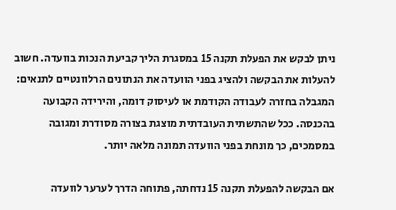ניתן לבקש את הפעלת תקנה 15 במסגרת הליך קביעת הנכות בוועדה. חשוב להעלות את הבקשה ולהציג בפני הוועדה את הנתונים הרלוונטיים לתנאים: המגבלה בחזרה לעבודה הקודמת או לעיסוק דומה, והירידה הקבועה בהכנסה. ככל שהתשתית העובדתית מוצגת בצורה מסודרת ומגובה במסמכים, כך מונחת בפני הוועדה תמונה מלאה יותר.

אם הבקשה להפעלת תקנה 15 נדחתה, פתוחה הדרך לערער לוועדה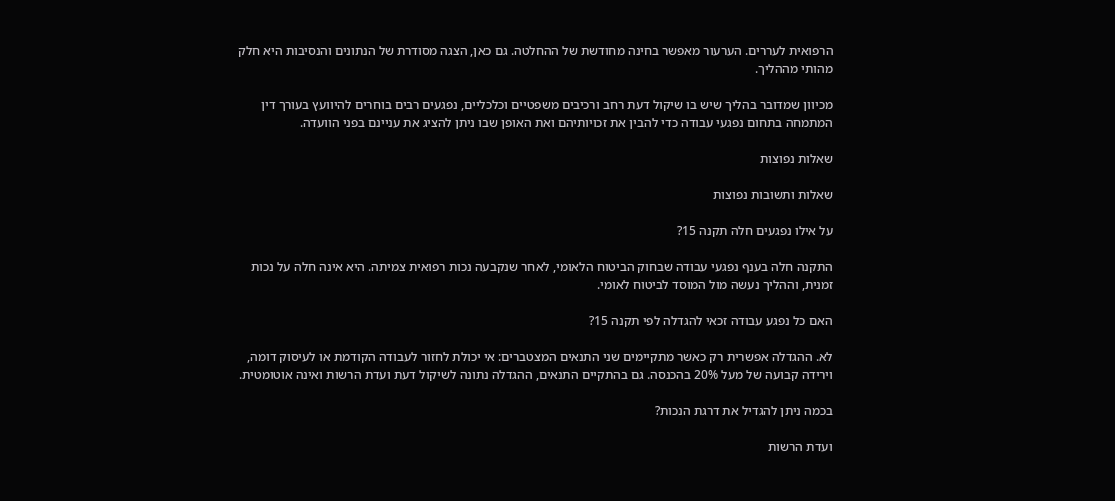הרפואית לעררים. הערעור מאפשר בחינה מחודשת של ההחלטה. גם כאן, הצגה מסודרת של הנתונים והנסיבות היא חלק מהותי מההליך.

מכיוון שמדובר בהליך שיש בו שיקול דעת רחב ורכיבים משפטיים וכלכליים, נפגעים רבים בוחרים להיוועץ בעורך דין המתמחה בתחום נפגעי עבודה כדי להבין את זכויותיהם ואת האופן שבו ניתן להציג את עניינם בפני הוועדה.

שאלות נפוצות

שאלות ותשובות נפוצות

על אילו נפגעים חלה תקנה 15?

התקנה חלה בענף נפגעי עבודה שבחוק הביטוח הלאומי, לאחר שנקבעה נכות רפואית צמיתה. היא אינה חלה על נכות זמנית, וההליך נעשה מול המוסד לביטוח לאומי.

האם כל נפגע עבודה זכאי להגדלה לפי תקנה 15?

לא. ההגדלה אפשרית רק כאשר מתקיימים שני התנאים המצטברים: אי יכולת לחזור לעבודה הקודמת או לעיסוק דומה, וירידה קבועה של מעל 20% בהכנסה. גם בהתקיים התנאים, ההגדלה נתונה לשיקול דעת ועדת הרשות ואינה אוטומטית.

בכמה ניתן להגדיל את דרגת הנכות?

ועדת הרשות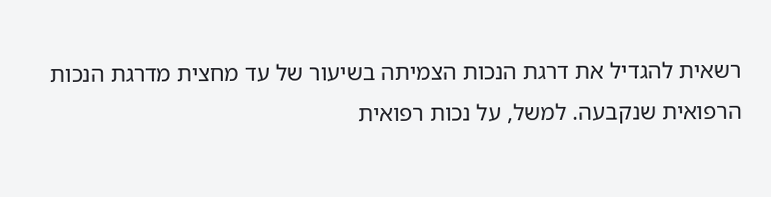רשאית להגדיל את דרגת הנכות הצמיתה בשיעור של עד מחצית מדרגת הנכות הרפואית שנקבעה. למשל, על נכות רפואית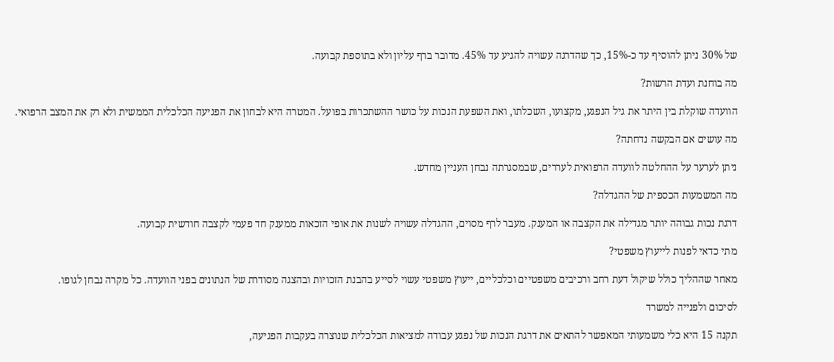של 30% ניתן להוסיף עד כ-15%, כך שהדרגה עשויה להגיע עד 45%. מדובר ברף עליון ולא בתוספת קבועה.

מה בוחנת ועדת הרשות?

הוועדה שוקלת בין היתר את גיל הנפגע, מקצועו, השכלתו, ואת השפעת הנכות על כושר ההשתכרות בפועל. המטרה היא לבחון את הפגיעה הכלכלית הממשית ולא רק את המצב הרפואי.

מה עושים אם הבקשה נדחתה?

ניתן לערער על ההחלטה לוועדה הרפואית לעררים, שבמסגרתה נבחן העניין מחדש.

מה המשמעות הכספית של ההגדלה?

דרגת נכות גבוהה יותר מגדילה את הקצבה או המענק. מעבר לרף מסוים, ההגדלה עשויה לשנות את אופי הזכאות ממענק חד פעמי לקצבה חודשית קבועה.

מתי כדאי לפנות לייעוץ משפטי?

מאחר שההליך כולל שיקול דעת רחב ורכיבים משפטיים וכלכליים, ייעוץ משפטי עשוי לסייע בהבנת הזכויות ובהצגה מסודרת של הנתונים בפני הוועדה. כל מקרה נבחן לגופו.

לסיכום ולפנייה למשרד

תקנה 15 היא כלי משמעותי המאפשר להתאים את דרגת הנכות של נפגע עבודה למציאות הכלכלית שנוצרה בעקבות הפגיעה,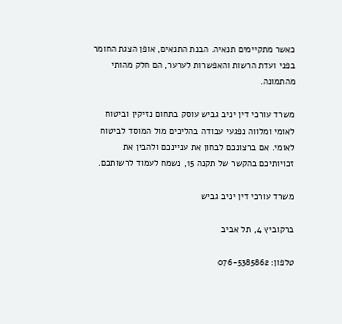כאשר מתקיימים תנאיה. הבנת התנאים, אופן הצגת החומר בפני ועדת הרשות והאפשרות לערער, הם חלק מהותי מהתמונה.

משרד עורכי דין יניב גביש עוסק בתחום נזיקין וביטוח לאומי ומלווה נפגעי עבודה בהליכים מול המוסד לביטוח לאומי. אם ברצונכם לבחון את עניינכם ולהבין את זכויותיכם בהקשר של תקנה 15, נשמח לעמוד לרשותכם.

משרד עורכי דין יניב גביש

ברקוביץ 4, תל אביב

טלפון: 076-5385862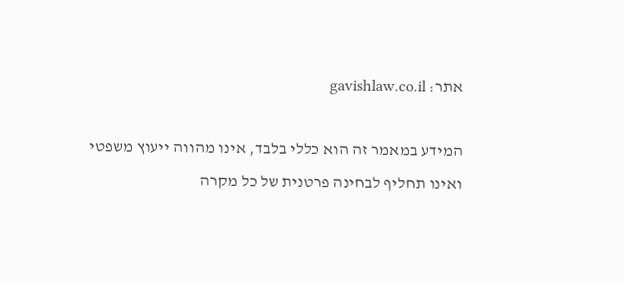אתר: gavishlaw.co.il

המידע במאמר זה הוא כללי בלבד, אינו מהווה ייעוץ משפטי ואינו תחליף לבחינה פרטנית של כל מקרה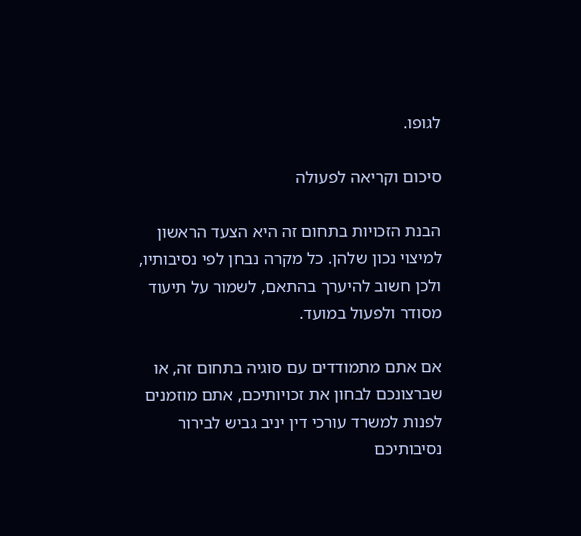לגופו.

סיכום וקריאה לפעולה

הבנת הזכויות בתחום זה היא הצעד הראשון למיצוי נכון שלהן. כל מקרה נבחן לפי נסיבותיו, ולכן חשוב להיערך בהתאם, לשמור על תיעוד מסודר ולפעול במועד.

אם אתם מתמודדים עם סוגיה בתחום זה, או שברצונכם לבחון את זכויותיכם, אתם מוזמנים לפנות למשרד עורכי דין יניב גביש לבירור נסיבותיכם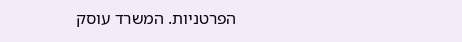הפרטניות. המשרד עוסק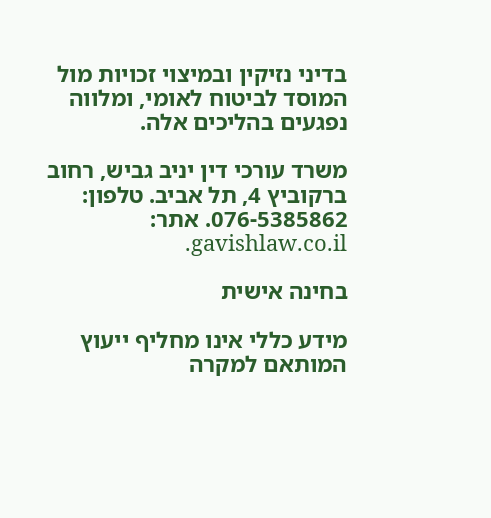בדיני נזיקין ובמיצוי זכויות מול המוסד לביטוח לאומי, ומלווה נפגעים בהליכים אלה.

משרד עורכי דין יניב גביש, רחוב ברקוביץ 4, תל אביב. טלפון: 076-5385862. אתר: gavishlaw.co.il.

בחינה אישית

מידע כללי אינו מחליף ייעוץ המותאם למקרה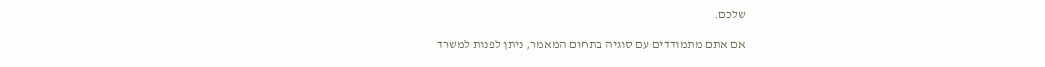שלכם.

אם אתם מתמודדים עם סוגיה בתחום המאמר, ניתן לפנות למשרד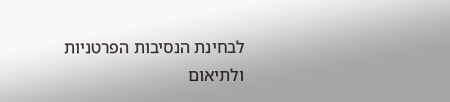לבחינת הנסיבות הפרטניות ולתיאום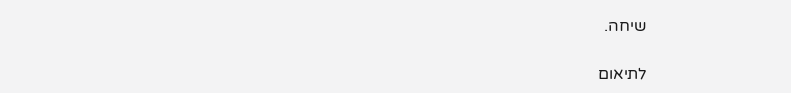שיחה.

לתיאום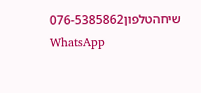שיחהטלפון076-5385862
WhatsApp